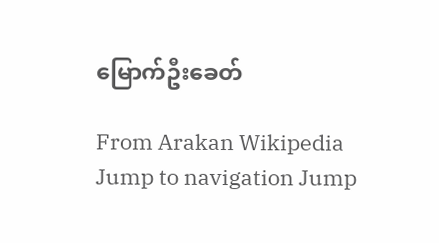မြောက်ဦးခေတ်

From Arakan Wikipedia
Jump to navigation Jump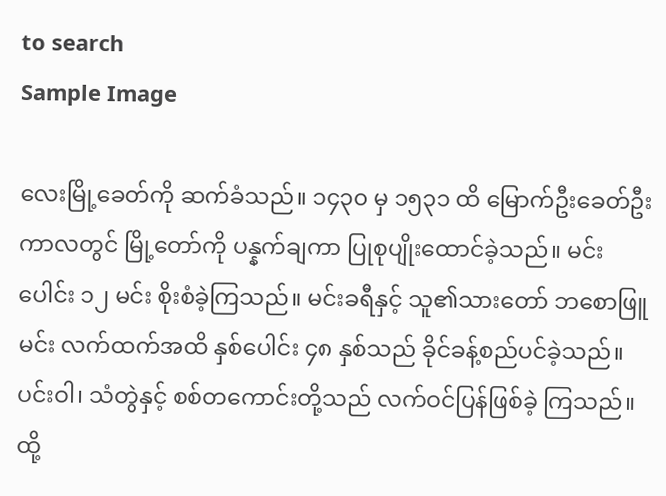to search
Sample Image

လေးမြို့ခေတ်ကို ဆက်ခံသည်။ ၁၄၃၀ မှ ၁၅၃၁ ထိ မြောက်ဦးခေတ်ဦးကာလတွင် မြို့တော်ကို ပန္နက်ချကာ ပြုစုပျိုးထောင်ခဲ့သည်။ မင်းပေါင်း ၁၂ မင်း စိုးစံခဲ့ကြသည်။ မင်းခရီနှင့် သူ၏သားတော် ဘစောဖြူမင်း လက်ထက်အထိ နှစ်ပေါင်း ၄၈ နှစ်သည် ခိုင်ခန့်စည်ပင်ခဲ့သည်။ ပင်းဝါ၊ သံတွဲနှင့် စစ်တကောင်းတို့သည် လက်ဝင်ပြန်ဖြစ်ခဲ့ ကြသည်။ ထို့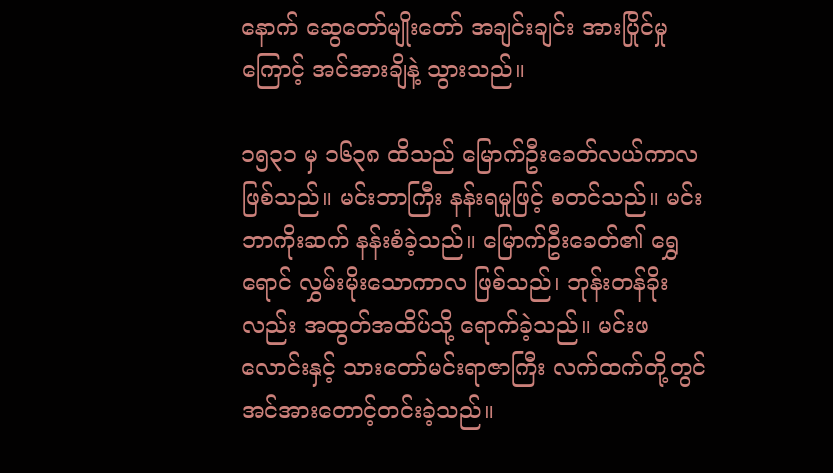နောက် ဆွေတော်မျိုးတော် အချင်းချင်း အားပြိုင်မှုကြောင့် အင်အားချိနဲ့ သွားသည်။

၁၅၃၁ မှ ၁၆၃၈ ထိသည် မြောက်ဦးခေတ်လယ်ကာလ ဖြစ်သည်။ မင်းဘာကြီး နန်းရမှုဖြင့် စတင်သည်။ မင်းဘာကိုးဆက် နန်းစံခဲ့သည်။ မြောက်ဦးခေတ်၏ ရွှေရောင် လွှမ်းမိုးသောကာလ ဖြစ်သည်၊ ဘုန်းတန်ခိုးလည်း အထွတ်အထိပ်သို့ ရောက်ခဲ့သည်။ မင်းဖလောင်းနှင့် သားတော်မင်းရာဇာကြီး လက်ထက်တို့တွင် အင်အားတောင့်တင်းခဲ့သည်။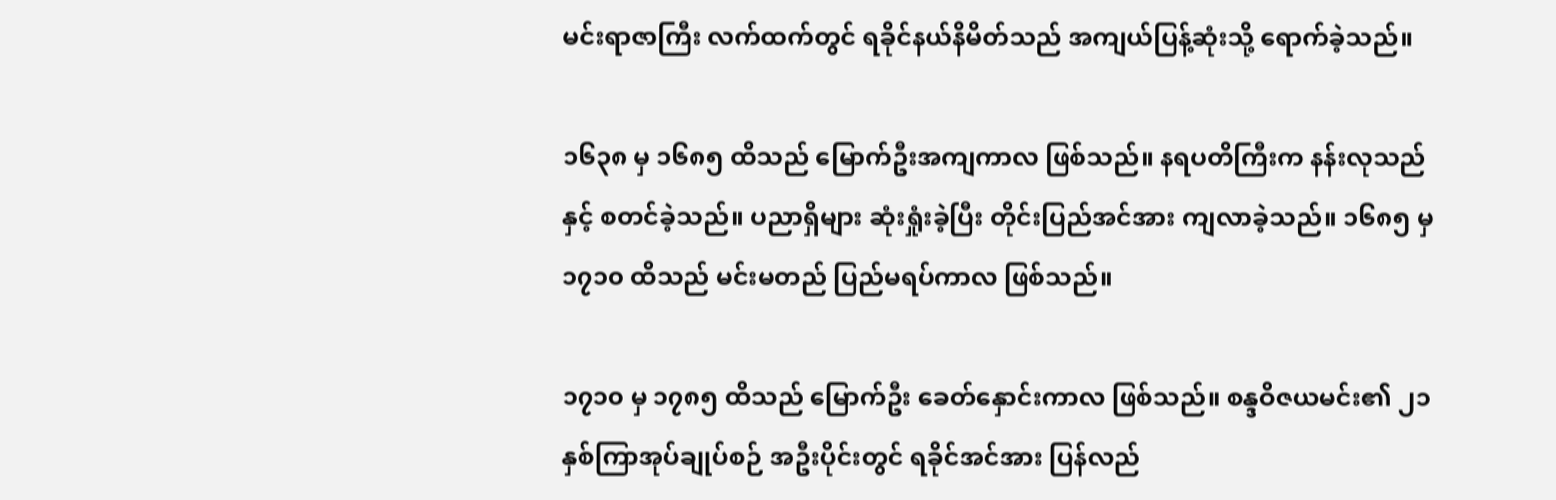မင်းရာဇာကြီး လက်ထက်တွင် ရခိုင်နယ်နိမိတ်သည် အကျယ်ပြန့်ဆုံးသို့ ရောက်ခဲ့သည်။

၁၆၃၈ မှ ၁၆၈၅ ထိသည် မြောက်ဦးအကျကာလ ဖြစ်သည်။ နရပတိကြီးက နန်းလုသည်နှင့် စတင်ခဲ့သည်။ ပညာရှိများ ဆုံးရှုံးခဲ့ပြီး တိုင်းပြည်အင်အား ကျလာခဲ့သည်။ ၁၆၈၅ မှ ၁၇၁၀ ထိသည် မင်းမတည် ပြည်မရပ်ကာလ ဖြစ်သည်။

၁၇၁၀ မှ ၁၇၈၅ ထိသည် မြောက်ဦး ခေတ်နှောင်းကာလ ဖြစ်သည်။ စန္ဒဝိဇယမင်း၏ ၂၁ နှစ်ကြာအုပ်ချုပ်စဉ် အဦးပိုင်းတွင် ရခိုင်အင်အား ပြန်လည်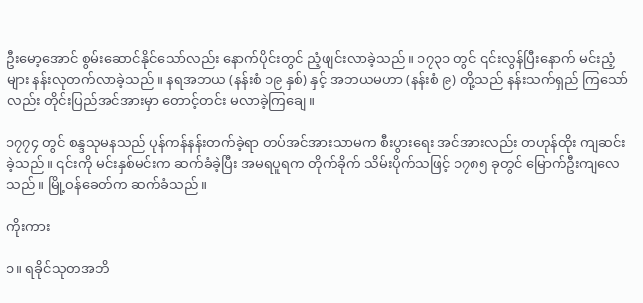ဦးမော့အောင် စွမ်းဆောင်နိုင်သော်လည်း နောက်ပိုင်းတွင် ညံ့ဖျင်းလာခဲ့သည်။ ၁၇၃၁ တွင် ၎င်းလွန်ပြီးနောက် မင်းညံ့များ နန်းလုတက်လာခဲ့သည်။ နရအဘယ (နန်းစံ ၁၉ နှစ်) နှင့် အဘယမဟာ (နန်းစံ ၉) တို့သည် နန်းသက်ရှည် ကြသော်လည်း တိုင်းပြည်အင်အားမှာ တောင့်တင်း မလာခဲ့ကြချေ။

၁၇၇၄ တွင် စန္ဒသုမနသည် ပုန်ကန်နန်းတက်ခဲ့ရာ တပ်အင်အားသာမက စီးပွားရေး အင်အားလည်း တဟုန်ထိုး ကျဆင်းခဲ့သည်။ ၎င်းကို မင်းနှစ်မင်းက ဆက်ခံခဲ့ပြီး အမရပူရက တိုက်ခိုက် သိမ်းပိုက်သဖြင့် ၁၇၈၅ ခုတွင် မြောက်ဦးကျလေသည်။ မြို့ဝန်ခေတ်က ဆက်ခံသည်။

ကိုးကား

၁။ ရခိုင်သုတအဘိ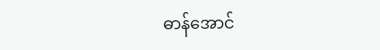ဓာန်အောင်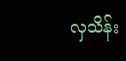လှသိန်း